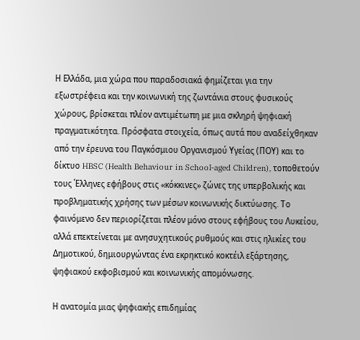Η Ελλάδα, μια χώρα που παραδοσιακά φημίζεται για την εξωστρέφεια και την κοινωνική της ζωντάνια στους φυσικούς χώρους, βρίσκεται πλέον αντιμέτωπη με μια σκληρή ψηφιακή πραγματικότητα. Πρόσφατα στοιχεία, όπως αυτά που αναδείχθηκαν από την έρευνα του Παγκόσμιου Οργανισμού Υγείας (ΠΟΥ) και το δίκτυο HBSC (Health Behaviour in School-aged Children), τοποθετούν τους Έλληνες εφήβους στις «κόκκινες» ζώνες της υπερβολικής και προβληματικής χρήσης των μέσων κοινωνικής δικτύωσης. Το φαινόμενο δεν περιορίζεται πλέον μόνο στους εφήβους του Λυκείου, αλλά επεκτείνεται με ανησυχητικούς ρυθμούς και στις ηλικίες του Δημοτικού, δημιουργώντας ένα εκρηκτικό κοκτέιλ εξάρτησης, ψηφιακού εκφοβισμού και κοινωνικής απομόνωσης.

Η ανατομία μιας ψηφιακής επιδημίας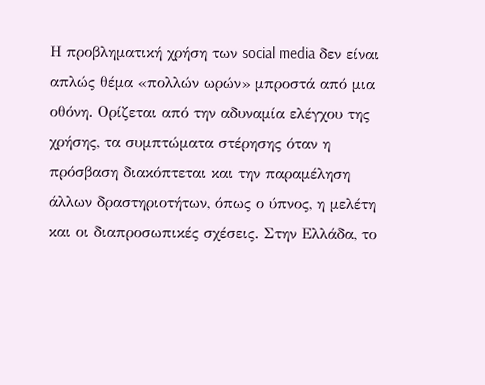Η προβληματική χρήση των social media δεν είναι απλώς θέμα «πολλών ωρών» μπροστά από μια οθόνη. Ορίζεται από την αδυναμία ελέγχου της χρήσης, τα συμπτώματα στέρησης όταν η πρόσβαση διακόπτεται και την παραμέληση άλλων δραστηριοτήτων, όπως ο ύπνος, η μελέτη και οι διαπροσωπικές σχέσεις. Στην Ελλάδα, το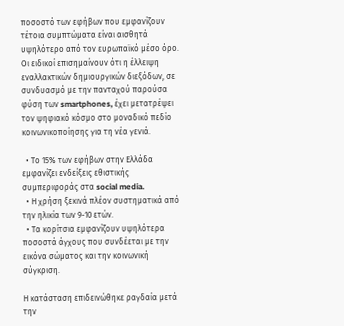ποσοστό των εφήβων που εμφανίζουν τέτοια συμπτώματα είναι αισθητά υψηλότερο από τον ευρωπαϊκό μέσο όρο. Οι ειδικοί επισημαίνουν ότι η έλλειψη εναλλακτικών δημιουργικών διεξόδων, σε συνδυασμό με την πανταχού παρούσα φύση των smartphones, έχει μετατρέψει τον ψηφιακό κόσμο στο μοναδικό πεδίο κοινωνικοποίησης για τη νέα γενιά.

  • Το 15% των εφήβων στην Ελλάδα εμφανίζει ενδείξεις εθιστικής συμπεριφοράς στα social media.
  • Η χρήση ξεκινά πλέον συστηματικά από την ηλικία των 9-10 ετών.
  • Τα κορίτσια εμφανίζουν υψηλότερα ποσοστά άγχους που συνδέεται με την εικόνα σώματος και την κοινωνική σύγκριση.

Η κατάσταση επιδεινώθηκε ραγδαία μετά την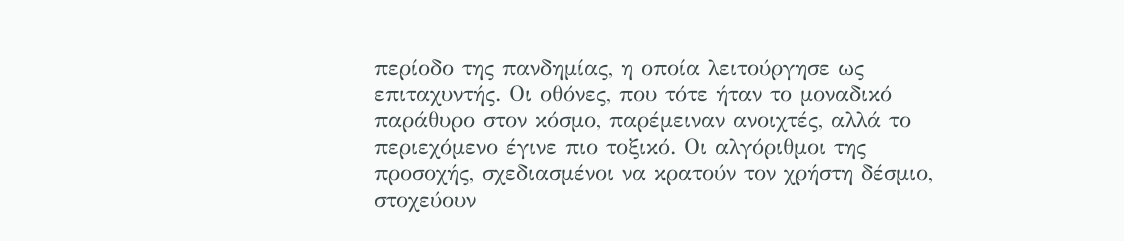περίοδο της πανδημίας, η οποία λειτούργησε ως επιταχυντής. Οι οθόνες, που τότε ήταν το μοναδικό παράθυρο στον κόσμο, παρέμειναν ανοιχτές, αλλά το περιεχόμενο έγινε πιο τοξικό. Οι αλγόριθμοι της προσοχής, σχεδιασμένοι να κρατούν τον χρήστη δέσμιο, στοχεύουν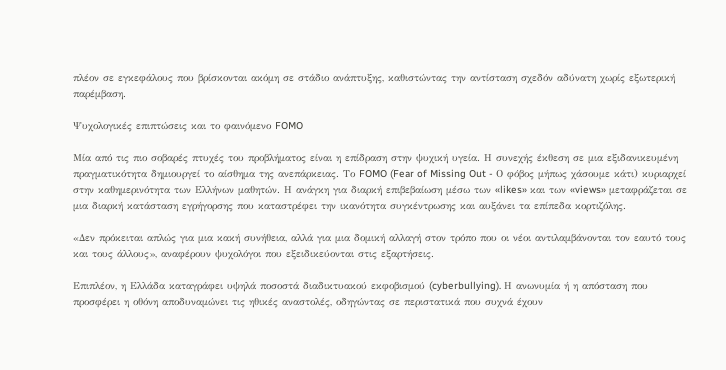πλέον σε εγκεφάλους που βρίσκονται ακόμη σε στάδιο ανάπτυξης, καθιστώντας την αντίσταση σχεδόν αδύνατη χωρίς εξωτερική παρέμβαση.

Ψυχολογικές επιπτώσεις και το φαινόμενο FOMO

Μία από τις πιο σοβαρές πτυχές του προβλήματος είναι η επίδραση στην ψυχική υγεία. Η συνεχής έκθεση σε μια εξιδανικευμένη πραγματικότητα δημιουργεί το αίσθημα της ανεπάρκειας. Το FOMO (Fear of Missing Out - Ο φόβος μήπως χάσουμε κάτι) κυριαρχεί στην καθημερινότητα των Ελλήνων μαθητών. Η ανάγκη για διαρκή επιβεβαίωση μέσω των «likes» και των «views» μεταφράζεται σε μια διαρκή κατάσταση εγρήγορσης που καταστρέφει την ικανότητα συγκέντρωσης και αυξάνει τα επίπεδα κορτιζόλης.

«Δεν πρόκειται απλώς για μια κακή συνήθεια, αλλά για μια δομική αλλαγή στον τρόπο που οι νέοι αντιλαμβάνονται τον εαυτό τους και τους άλλους», αναφέρουν ψυχολόγοι που εξειδικεύονται στις εξαρτήσεις.

Επιπλέον, η Ελλάδα καταγράφει υψηλά ποσοστά διαδικτυακού εκφοβισμού (cyberbullying). Η ανωνυμία ή η απόσταση που προσφέρει η οθόνη αποδυναμώνει τις ηθικές αναστολές, οδηγώντας σε περιστατικά που συχνά έχουν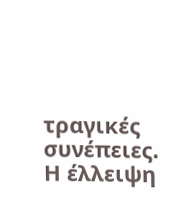τραγικές συνέπειες. Η έλλειψη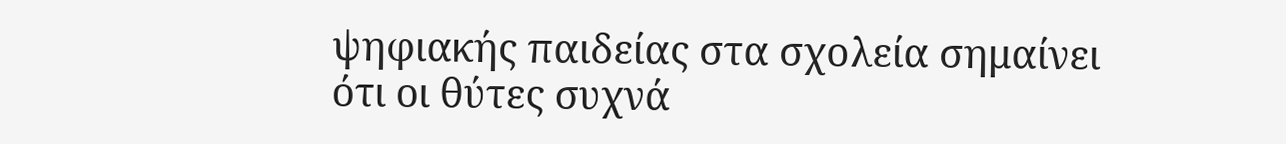ψηφιακής παιδείας στα σχολεία σημαίνει ότι οι θύτες συχνά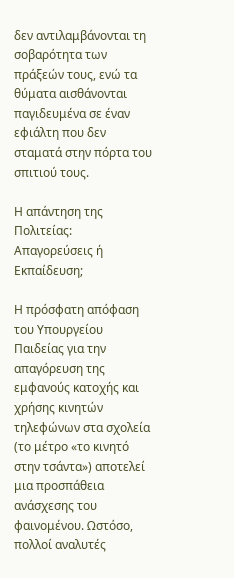δεν αντιλαμβάνονται τη σοβαρότητα των πράξεών τους, ενώ τα θύματα αισθάνονται παγιδευμένα σε έναν εφιάλτη που δεν σταματά στην πόρτα του σπιτιού τους.

Η απάντηση της Πολιτείας: Απαγορεύσεις ή Εκπαίδευση;

Η πρόσφατη απόφαση του Υπουργείου Παιδείας για την απαγόρευση της εμφανούς κατοχής και χρήσης κινητών τηλεφώνων στα σχολεία (το μέτρο «το κινητό στην τσάντα») αποτελεί μια προσπάθεια ανάσχεσης του φαινομένου. Ωστόσο, πολλοί αναλυτές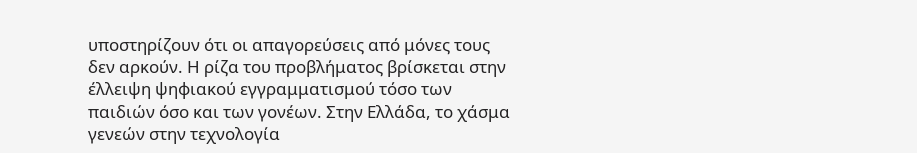υποστηρίζουν ότι οι απαγορεύσεις από μόνες τους δεν αρκούν. Η ρίζα του προβλήματος βρίσκεται στην έλλειψη ψηφιακού εγγραμματισμού τόσο των παιδιών όσο και των γονέων. Στην Ελλάδα, το χάσμα γενεών στην τεχνολογία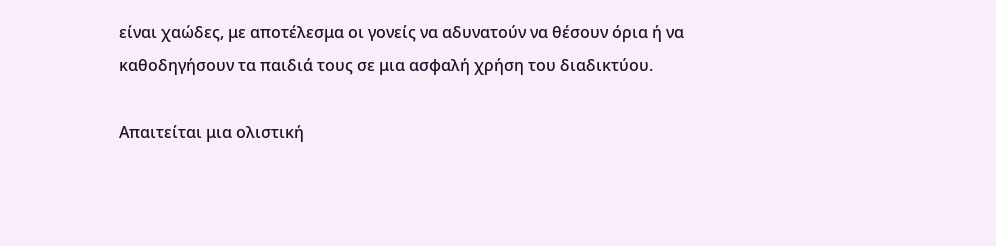είναι χαώδες, με αποτέλεσμα οι γονείς να αδυνατούν να θέσουν όρια ή να καθοδηγήσουν τα παιδιά τους σε μια ασφαλή χρήση του διαδικτύου.

Απαιτείται μια ολιστική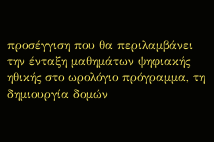προσέγγιση που θα περιλαμβάνει την ένταξη μαθημάτων ψηφιακής ηθικής στο ωρολόγιο πρόγραμμα, τη δημιουργία δομών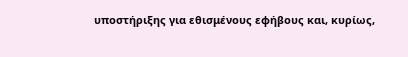υποστήριξης για εθισμένους εφήβους και, κυρίως,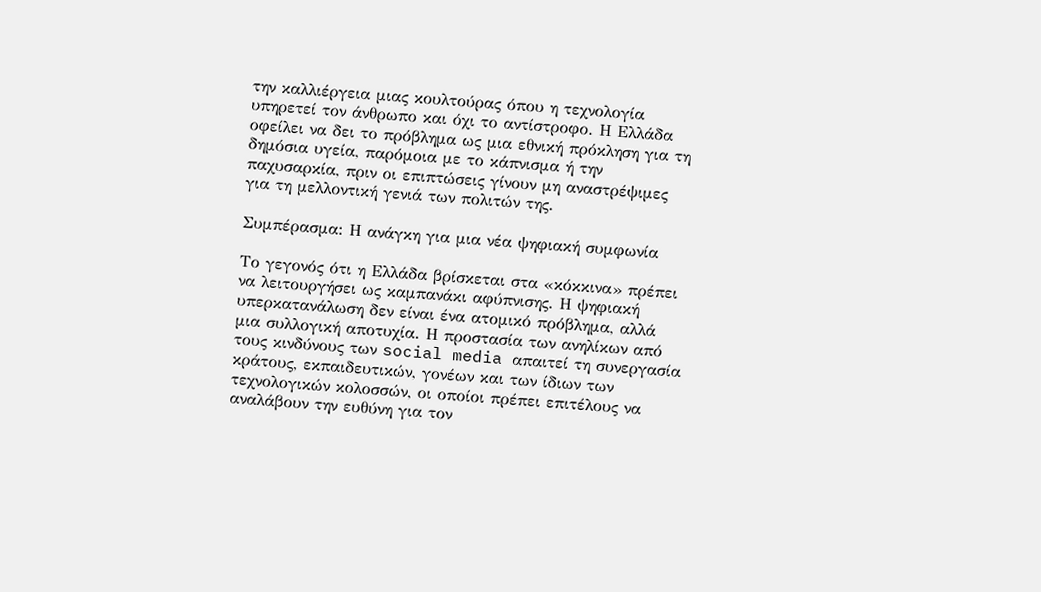την καλλιέργεια μιας κουλτούρας όπου η τεχνολογία υπηρετεί τον άνθρωπο και όχι το αντίστροφο. Η Ελλάδα οφείλει να δει το πρόβλημα ως μια εθνική πρόκληση για τη δημόσια υγεία, παρόμοια με το κάπνισμα ή την παχυσαρκία, πριν οι επιπτώσεις γίνουν μη αναστρέψιμες για τη μελλοντική γενιά των πολιτών της.

Συμπέρασμα: Η ανάγκη για μια νέα ψηφιακή συμφωνία

Το γεγονός ότι η Ελλάδα βρίσκεται στα «κόκκινα» πρέπει να λειτουργήσει ως καμπανάκι αφύπνισης. Η ψηφιακή υπερκατανάλωση δεν είναι ένα ατομικό πρόβλημα, αλλά μια συλλογική αποτυχία. Η προστασία των ανηλίκων από τους κινδύνους των social media απαιτεί τη συνεργασία κράτους, εκπαιδευτικών, γονέων και των ίδιων των τεχνολογικών κολοσσών, οι οποίοι πρέπει επιτέλους να αναλάβουν την ευθύνη για τον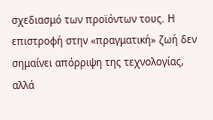σχεδιασμό των προϊόντων τους. Η επιστροφή στην «πραγματική» ζωή δεν σημαίνει απόρριψη της τεχνολογίας, αλλά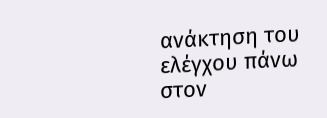ανάκτηση του ελέγχου πάνω στον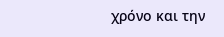χρόνο και την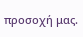προσοχή μας.